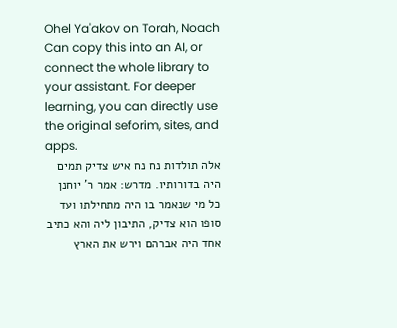Ohel Ya'akov on Torah, Noach
Can copy this into an AI, or connect the whole library to your assistant. For deeper learning, you can directly use the original seforim, sites, and apps.
אלה תולדות נח נח איש צדיק תמים היה בדורותיו. מדרש: אמר ר' יוחנן כל מי שנאמר בו היה מתחילתו ועד סופו הוא צדיק, התיבון ליה והא כתיב אחד היה אברהם וירש את הארץ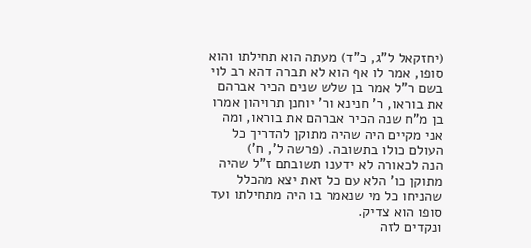(יחזקאל ל"ג, כ"ד) מעתה הוא תחילתו והוא סופו, אמר לו אף הוא לא תברה דהא רב לוי בשם ר"ל אמר בן שלש שנים הכיר אברהם את בוראו, ר' חנינא ור' יוחנן תרויהון אמרו בן מ"ח שנה הכיר אברהם את בוראו, ומה אני מקיים היה שהיה מתוקן להדריך כל העולם כולו בתשובה. (פרשה ל', ח')
הנה לכאורה לא ידענו תשובתם ז"ל שהיה מתוקן כו' הלא עם כל זאת יצא מהכלל שהניחו כל מי שנאמר בו היה מתחילתו ועד סופו הוא צדיק.
ונקדים לזה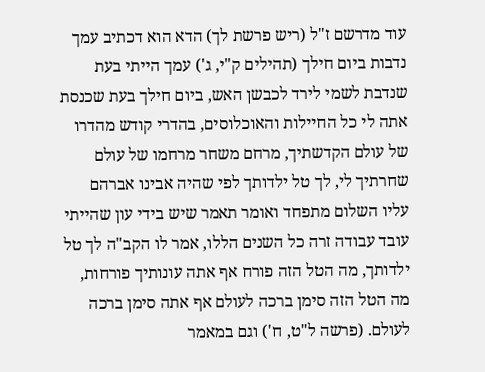עוד מדרשם ז"ל (ריש פרשת לך) הדא הוא דכתיב עמך נדבות ביום חילך (תהילים ק"י, ג') עמך הייתי בעת שנדבת לשמי לירד לכבשן האש, ביום חילך בעת שכנסת אתה לי כל החיילות והאוכלוסים, בהדרי קודש מהדרו של עולם הקדשתיך, מרחם משחר מרחמו של עולם שחרתיך לי, לך טל ילדותך לפי שהיה אבינו אברהם עליו השלום מתפחד ואומר תאמר שיש בידי עון שהייתי עובד עבודה זרה כל השנים הללו, אמר לו הקב"ה לך טל ילדותך, מה הטל הזה פורח אף אתה עונותיך פורחות, מה הטל הזה סימן ברכה לעולם אף אתה סימן ברכה לעולם. (פרשה ל"ט, ח') וגם במאמר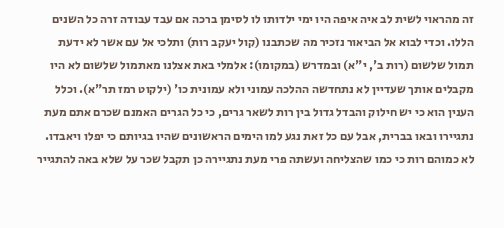זה מהראוי לשית לב איה איפה היו ימי ילדותו לו לסימן ברכה אם עבד עבודה זרה כל השנים הללו. וכדי לבוא אל הביאור נזכיר מה שכתבנו (קול יעקב רות) ותלכי אל עם אשר לא ידעת תמול שלשום (רות ב', י"א) ובמדרש (במקומו): אלמלי באת אצלנו מאתמול שלשום לא היו מקבלים אותך שעדיין לא נתחדשה ההלכה עמוני ולא עמונית כו' (ילקוט רמז תר"א). וכלל הענין הוא כי יש חילוק והבדל גדול בין רות לשאר גרים, כי כל הגרים האמנם שכרם אתם מעת נתגיירו ובאו בברית, אבל עם כל זאת נגע למו הימים הראשונים שהיו בגיותם כי יפלו ויאבדו. לא כמוהם רות כי כמו שהצליחה ועשתה פרי מעת נתגיירה כן תקבל שכר על שלא באה להתגייר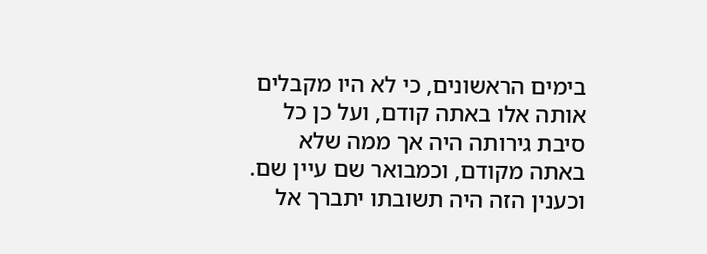בימים הראשונים, כי לא היו מקבלים אותה אלו באתה קודם, ועל כן כל סיבת גירותה היה אך ממה שלא באתה מקודם, וכמבואר שם עיין שם. וכענין הזה היה תשובתו יתברך אל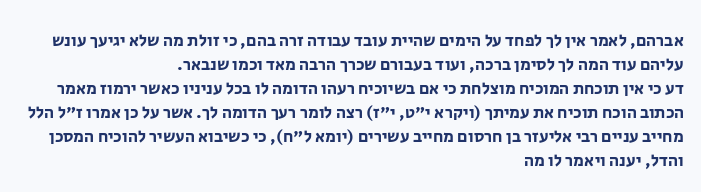אברהם, לאמר אין לך לפחד על הימים שהיית עובד עבודה זרה בהם, כי זולת מה שלא יגיעך עונש עליהם עוד המה לך לסימן ברכה, ועוד בעבורם שכרך הרבה מאד וכמו שנבאר.
דע כי אין תוכחת המוכיח מוצלחת כי אם בשיוכיח רעהו הדומה לו בכל עניניו כאשר ירמוז מאמר הכתוב הוכח תוכיח את עמיתך (ויקרא י"ט, י"ז) רצה לומר רעך הדומה לך. אשר על כן אמרו ז"ל הלל מחייב עניים רבי אליעזר בן חרסום מחייב עשירים (יומא ל"ח), כי כשיבוא העשיר להוכיח המסכן והדל, יענה ויאמר לו מה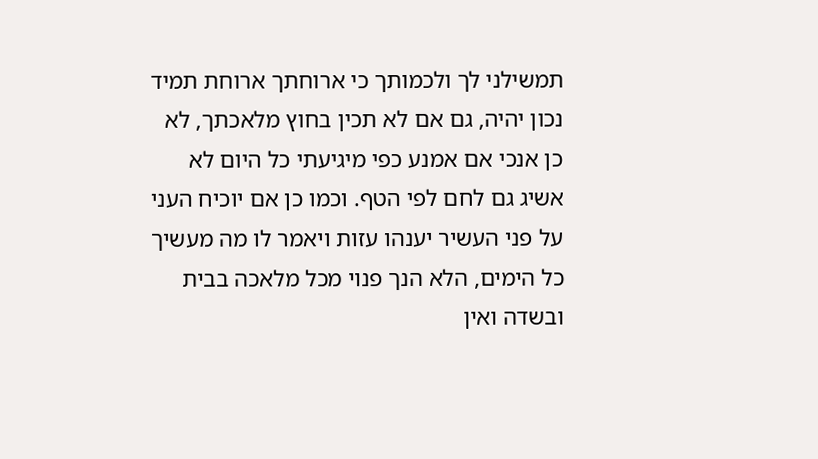תמשילני לך ולכמותך כי ארוחתך ארוחת תמיד נכון יהיה, גם אם לא תכין בחוץ מלאכתך, לא כן אנכי אם אמנע כפי מיגיעתי כל היום לא אשיג גם לחם לפי הטף. וכמו כן אם יוכיח העני על פני העשיר יענהו עזות ויאמר לו מה מעשיך כל הימים, הלא הנך פנוי מכל מלאכה בבית ובשדה ואין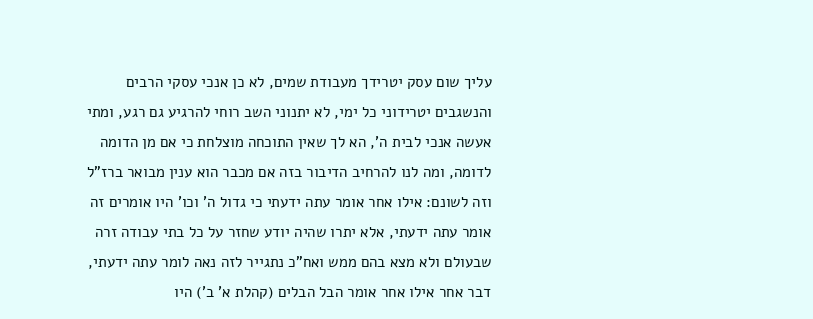עליך שום עסק יטרידך מעבודת שמים, לא כן אנכי עסקי הרבים והנשגבים יטרידוני כל ימי, לא יתנוני השב רוחי להרגיע גם רגע, ומתי אעשה אנכי לבית ה', הא לך שאין התוכחה מוצלחת כי אם מן הדומה לדומה, ומה לנו להרחיב הדיבור בזה אם מכבר הוא ענין מבואר ברז"ל וזה לשונם: אילו אחר אומר עתה ידעתי כי גדול ה' וכו' היו אומרים זה אומר עתה ידעתי, אלא יתרו שהיה יודע שחזר על כל בתי עבודה זרה שבעולם ולא מצא בהם ממש ואח"כ נתגייר לזה נאה לומר עתה ידעתי, דבר אחר אילו אחר אומר הבל הבלים (קהלת א' ב') היו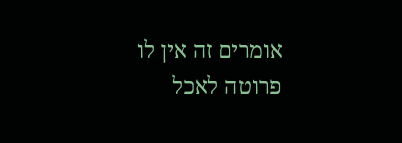אומרים זה אין לו פרוטה לאכל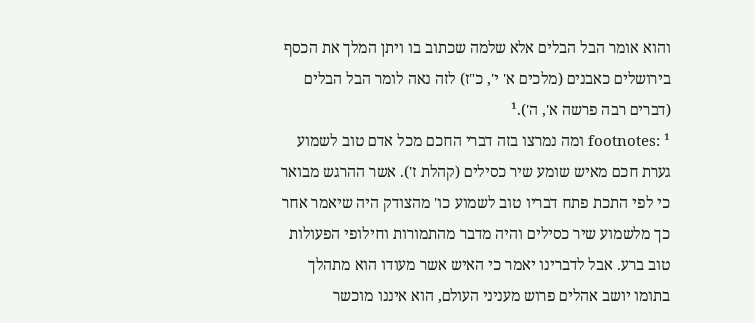והוא אומר הבל הבלים אלא שלמה שכתוב בו ויתן המלך את הכסף בירושלים כאבנים (מלכים א' י', כ"ז) לזה נאה לומר הבל הבלים (דברים רבה פרשה א', ה').¹
footnotes: ¹ ומה נמרצו בזה דברי החכם מכל אדם טוב לשמוע גערת חכם מאיש שומע שיר כסילים (קהלת ז'). אשר ההרגש מבואר כי לפי התכת פתח דבריו טוב לשמוע כו' מהצודק היה שיאמר אחר כך מלשמוע שיר כסילים והיה מדבר מהתמורות וחילופי הפעולות טוב ברע. אבל לדברינו יאמר כי האיש אשר מעודו הוא מתהלך בתומו יושב אהלים פרוש מעניני העולם, הוא איננו מוכשר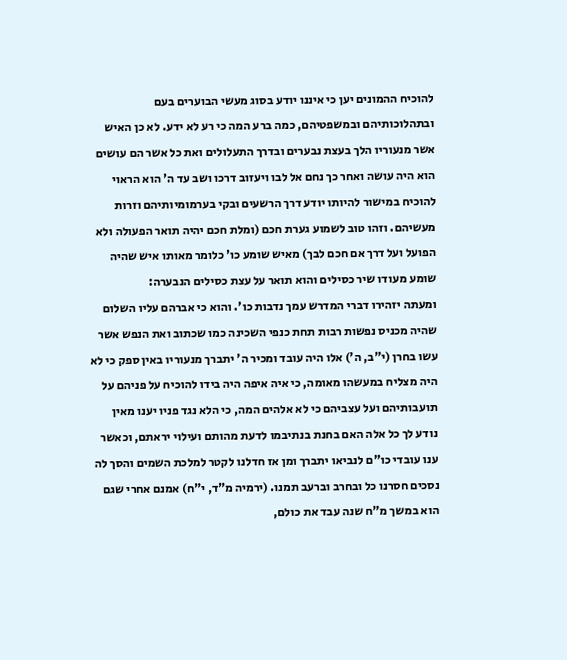להוכיח ההמונים יען כי איננו יודע בסוג מעשי הבוערים בעם ובתהלוכותיהם ובמשפטיהם, כמה ברע המה כי רע לא ידע. לא כן האיש אשר מנעוריו הלך בעצת נבערים ובדרך התעלולים ואת כל אשר הם עושים הוא היה עושה ואחר כך נחם אל לבו ויעזוב דרכו ושב עד ה' הוא הראוי להוכיח במישור להיותו יודע דרך הרשעים ובקי בערמומיותיהם וזרות מעשיהם. וזהו טוב לשמוע גערת חכם (ומלת חכם יהיה תואר הפעולה ולא הפועל ועל דרך אם חכם לבך) מאיש שומע כו' כלומר מאותו איש שהיה שומע מעודו שיר כסילים והוא תואר על עצת כסילים הנבערה:
ומעתה יזהירו דברי המדרש עמך נדבות כו'. והוא כי אברהם עליו השלום שהיה מכניס נפשות רבות תחת כנפי השכינה כמו שכתוב ואת הנפש אשר עשו בחרן (י"ב, ה') אלו היה עובד ומכיר ה' יתברך מנעוריו באין ספק כי לא היה מצליח במעשהו מאומה, כי איה איפה היה בידו להוכיח על פניהם על תועבותיהם ועל עצביהם כי לא אלהים המה, כי הלא נגד פניו יענו מאין נודע לך כל אלה האם בחנת בנתיבמו לדעת מהותם ועילוי יראתם, וכאשר ענו עובדי כו"ם לנביאו יתברך ומן אז חדלנו לקטר למלכת השמים והסך לה נסכים חסרנו כל ובחרב וברעב תמנו. (ירמיה מ"ד, י"ח) אמנם אחרי שגם הוא במשך מ"ח שנה עבד את כולם,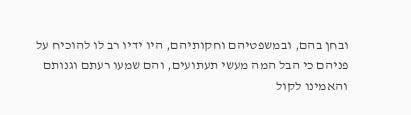ובחן בהם, ובמשפטיהם וחקותיהם, היו ידיו רב לו להוכיח על פניהם כי הבל המה מעשי תעתועים, והם שמעו רעתם וגנותם והאמינו לקול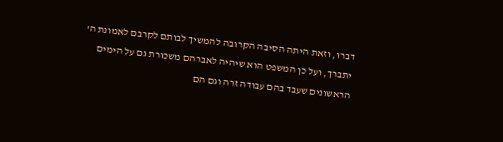דברו, וזאת היתה הסיבה הקרובה להמשיך לבותם לקרבם לאמונת ה' יתברך, ועל כן המשפט הוא שיהיה לאברהם משכורת גם על הימים הראשונים שעבד בהם עבודה זרה וגם הם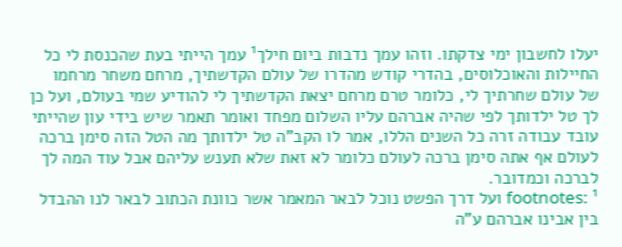יעלו לחשבון ימי צדקתו. וזהו עמך נדבות ביום חילך¹ עמך הייתי בעת שהכנסת לי כל החיילות והאוכלוסים, בהדרי קודש מהדרו של עולם הקדשתיך, מרחם משחר מרחמו של עולם שחרתיך לי, כלומר טרם מרחם יצאת הקדשתיך לי להודיע שמי בעולם, ועל כן לך טל ילדותך לפי שהיה אברהם עליו השלום מפחד ואומר תאמר שיש בידי עון שהייתי עובד עבודה זרה כל השנים הללו, אמר לו הקב"ה טל ילדותך מה הטל הזה סימן ברכה לעולם אף אתה סימן ברכה לעולם כלומר לא זאת שלא תענש עליהם אבל עוד המה לך לברכה וכמדובר.
footnotes: ¹ ועל דרך הפשט נוכל לבאר המאמר אשר כוונת הכתוב לבאר לנו ההבדל בין אבינו אברהם ע"ה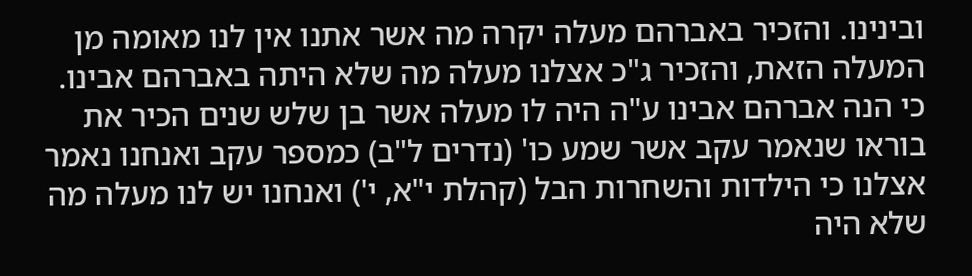ובינינו. והזכיר באברהם מעלה יקרה מה אשר אתנו אין לנו מאומה מן המעלה הזאת, והזכיר ג"כ אצלנו מעלה מה שלא היתה באברהם אבינו. כי הנה אברהם אבינו ע"ה היה לו מעלה אשר בן שלש שנים הכיר את בוראו שנאמר עקב אשר שמע כו' (נדרים ל"ב) כמספר עקב ואנחנו נאמר אצלנו כי הילדות והשחרות הבל (קהלת י"א, י') ואנחנו יש לנו מעלה מה שלא היה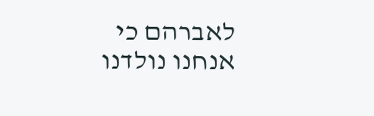לאברהם כי אנחנו נולדנו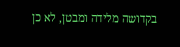בקדושה מלידה ומבטן, לא כן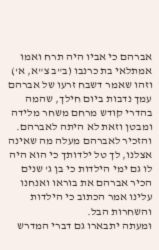אברהם כי אביו היה תרח ואמו אמתלאי בת כרנבו (ב"ב צ"א, א') וזהו שאמר דשבח זרעו של אברהם עמך נדבות ביום חילך, שהמה בהדרי קודש מרחם משחר מלידה ומבטן וזאת לא היתה לאברהם. והזכיר לאברהם מעלה מה שאינה אצלנו, לך טל ילדותך כי הוא היה לו גם ימי הילדות כי בן ג' שנים הכיר אברהם את בוראו ואנחנו עלינו אמר הכתוב כי הילדות והשחרות הבל.
ומעתה יתבארו גם דברי המדרש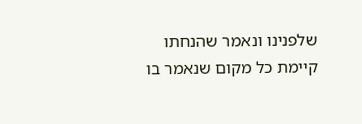שלפנינו ונאמר שהנחתו קיימת כל מקום שנאמר בו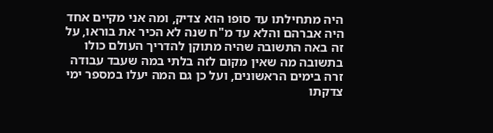היה מתחילתו עד סופו הוא צדיק, ומה אני מקיים אחד היה אברהם והלא עד מ"ח שנה לא הכיר את בוראו, על זה באה התשובה שהיה מתוקן להדריך העולם כולו בתשובה מה שאין מקום לזה בלתי במה שעבד עבודה זרה בימים הראשונים, ועל כן גם המה יעלו במספר ימי צדקתו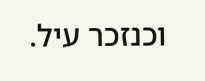וכנזכר עיל.